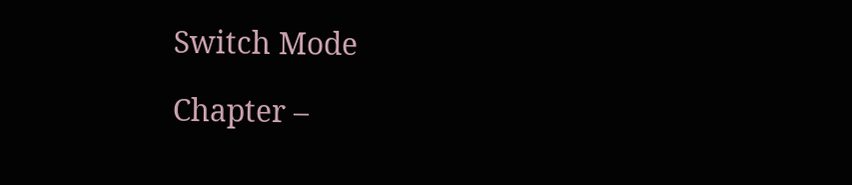Switch Mode

Chapter –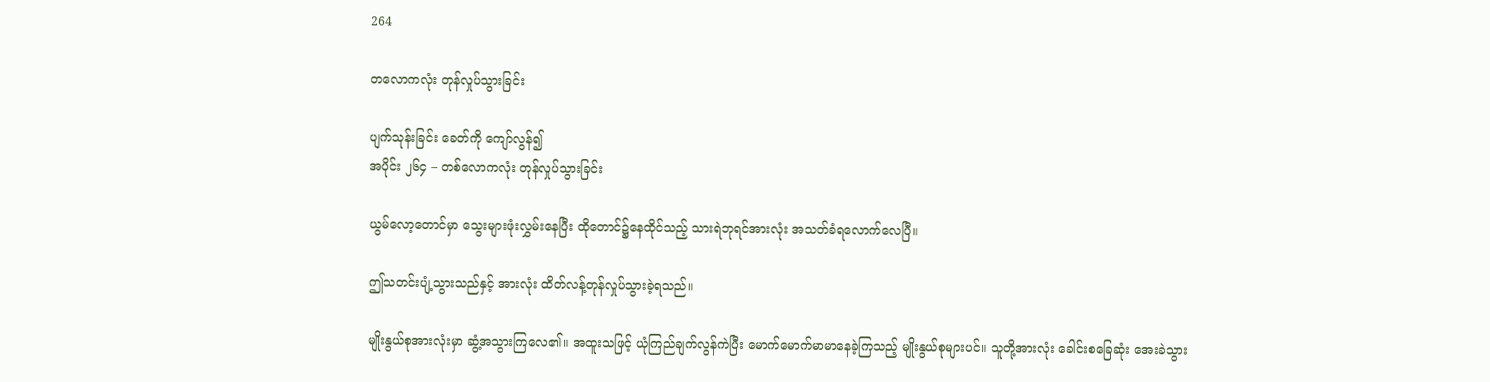264

တလောကလုံး တုန်လှုပ်သွားခြင်း

ပျက်သုန်းခြင်း ခေတ်ကို ကျော်လွန်၍
အပိုင်း ၂၆၄ – တစ်လောကလုံး တုန်လှုပ်သွားခြင်း

ယွမ်လော့တောင်မှာ သွေးများဖုံးလွှမ်းနေပြီး ထိုတောင်၌နေထိုင်သည့် သားရဲဘုရင်အားလုံး အသတ်ခံရလောက်လေပြီ။

ဤသတင်းပျံ့သွားသည်နှင့် အားလုံး ထိတ်လန့်တုန်လှုပ်သွားခဲ့ရသည်။

မျိုးနွယ်စုအားလုံးမှာ ဆွံ့အသွားကြလေ၏။ အထူးသဖြင့် ယုံကြည်ချက်လွန်ကဲပြီး မောက်မောက်မာမာနေခဲ့ကြသည့် မျိုးနွယ်စုများပင်။ သူတို့အားလုံး ခေါင်းစခြေဆုံး အေးခဲသွား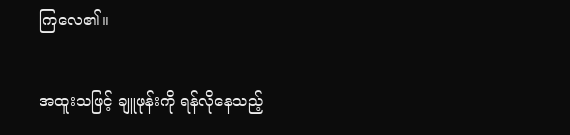ကြလေ၏။

အထူးသဖြင့် ချူဖုန်းကို ရန်လိုနေသည့်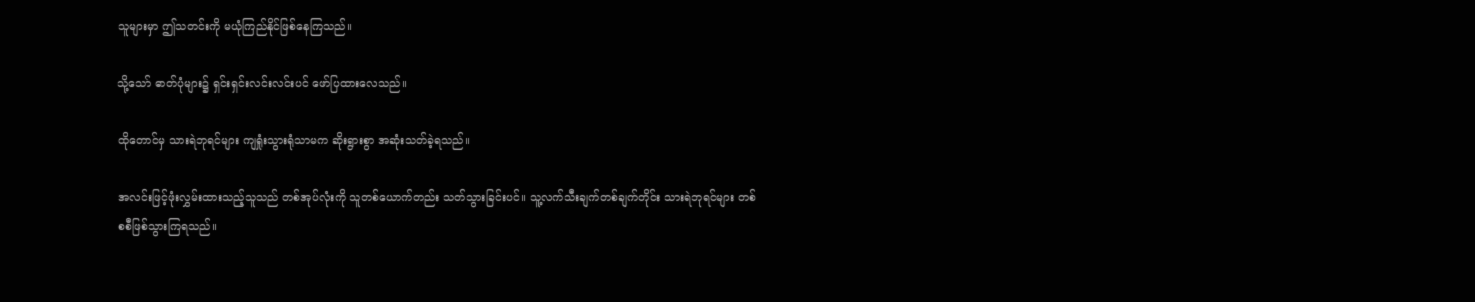သူများမှာ ဤသတင်းကို မယုံကြည်နိုင်ဖြစ်နေကြသည်။

သို့သော် ဓာတ်ပုံများ၌ ရှင်းရှင်းလင်းလင်းပင် ဖော်ပြထားလေသည်။

ထိုတောင်မှ သားရဲဘုရင်များ ကျရှုံးသွားရုံသာမက ဆိုးရွားစွာ အဆုံးသတ်ခဲ့ရသည်။

အလင်းဖြင့်ဖုံးလွှမ်းထားသည့်သူသည် တစ်အုပ်လုံးကို သူတစ်ယောက်တည်း သတ်သွားခြင်းပင်။ သူ့လက်သီးချက်တစ်ချက်တိုင်း သားရဲဘုရင်များ တစ်စစီဖြစ်သွားကြရသည်။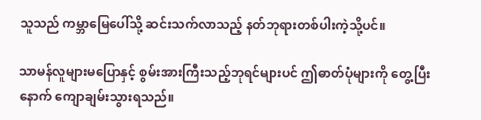သူသည် ကမ္ဘာမြေပေါ်သို့ ဆင်းသက်လာသည့် နတ်ဘုရားတစ်ပါးကဲ့သို့ပင်။

သာမန်လူများမပြောနှင့် စွမ်းအားကြီးသည့်ဘုရင်များပင် ဤဓာတ်ပုံများကို တွေ့ပြီးနောက် ကျောချမ်းသွားရသည်။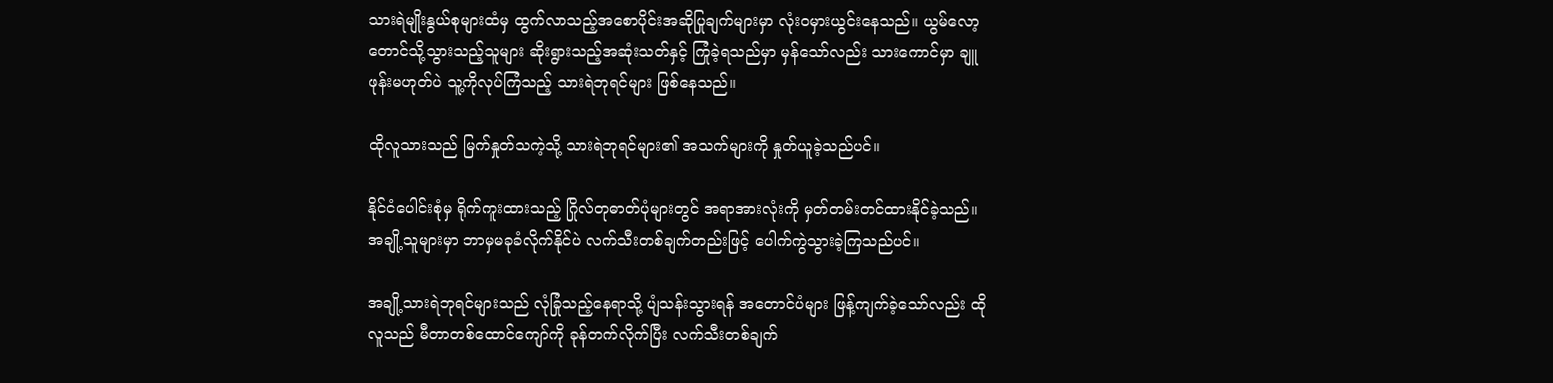သားရဲမျိုးနွယ်စုများထံမှ ထွက်လာသည့်အစောပိုင်းအဆိုပြုချက်များမှာ လုံးဝမှားယွင်းနေသည်။ ယွမ်လော့တောင်သို့သွားသည့်သူများ ဆိုးရွားသည့်အဆုံးသတ်နှင့် ကြုံခဲ့ရသည်မှာ မှန်သော်လည်း သားကောင်မှာ ချူဖုန်းမဟုတ်ပဲ သူ့ကိုလုပ်ကြံသည့် သားရဲဘုရင်များ ဖြစ်နေသည်။

ထိုလူသားသည် မြက်နှုတ်သကဲ့သို့ သားရဲဘုရင်များ၏ အသက်များကို နှုတ်ယူခဲ့သည်ပင်။

နိုင်ငံပေါင်းစုံမှ ရိုက်ကူးထားသည့် ဂြိုလ်တုဓာတ်ပုံများတွင် အရာအားလုံးကို မှတ်တမ်းတင်ထားနိုင်ခဲ့သည်။ အချို့သူများမှာ ဘာမှမခုခံလိုက်နိုင်ပဲ လက်သီးတစ်ချက်တည်းဖြင့် ပေါက်ကွဲသွားခဲ့ကြသည်ပင်။

အချို့သားရဲဘုရင်များသည် လုံခြုံသည့်နေရာသို့ ပျံသန်းသွားရန် အတောင်ပံများ ဖြန့်ကျက်ခဲ့သော်လည်း ထိုလူသည် မီတာတစ်ထောင်ကျော်ကို ခုန်တက်လိုက်ပြီး လက်သီးတစ်ချက်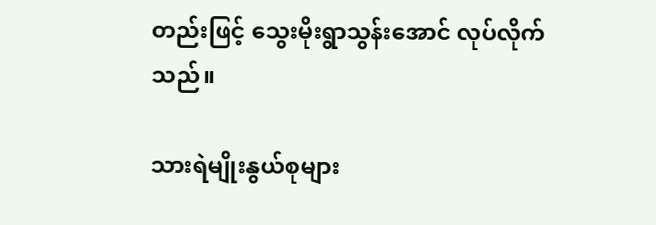တည်းဖြင့် သွေးမိုးရွာသွန်းအောင် လုပ်လိုက်သည်။

သားရဲမျိုးနွယ်စုများ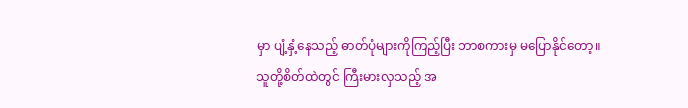မှာ ပျံ့နှံ့နေသည့် ဓာတ်ပုံများကိုကြည့်ပြီး ဘာစကားမှ မပြောနိုင်တော့။ သူတို့စိတ်ထဲတွင် ကြီးမားလှသည့် အ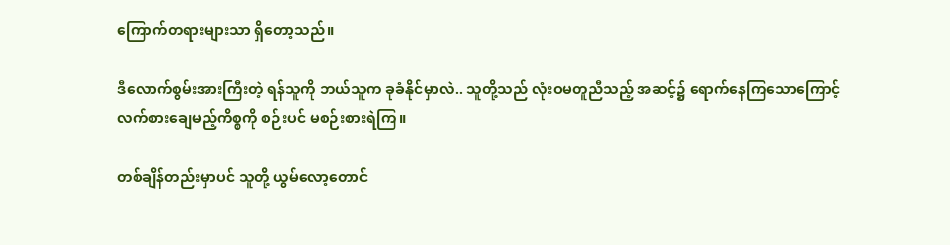ကြောက်တရားများသာ ရှိတော့သည်။

ဒီလောက်စွမ်းအားကြီးတဲ့ ရန်သူကို ဘယ်သူက ခုခံနိုင်မှာလဲ.. သူတို့သည် လုံးဝမတူညီသည့် အဆင့်၌ ရောက်နေကြသောကြောင့် လက်စားချေမည့်ကိစ္စကို စဉ်းပင် မစဉ်းစားရဲကြ။

တစ်ချိန်တည်းမှာပင် သူတို့ ယွမ်လော့တောင်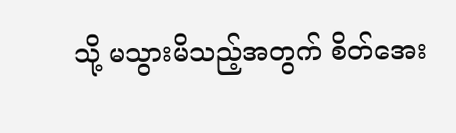သို့ မသွားမိသည့်အတွက် စိတ်အေး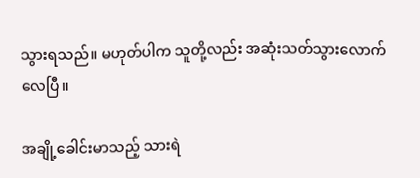သွားရသည်။ မဟုတ်ပါက သူတို့လည်း အဆုံးသတ်သွားလောက်လေပြီ။

အချို့ခေါင်းမာသည့် သားရဲ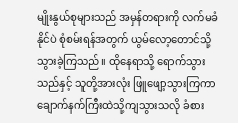မျိုးနွယ်စုများသည် အမှန်တရားကို လက်မခံနိုင်ပဲ စုံစမ်းရန်အတွက် ယွမ်လော့တောင်သို့သွားခဲ့ကြသည်။ ထိုနေရာသို့ ရောက်သွားသည်နှင့် သူတို့အားလုံး ဖြူဖျော့သွားကြကာ ချောက်နက်ကြီးထဲသို့ကျသွားသလို ခံစား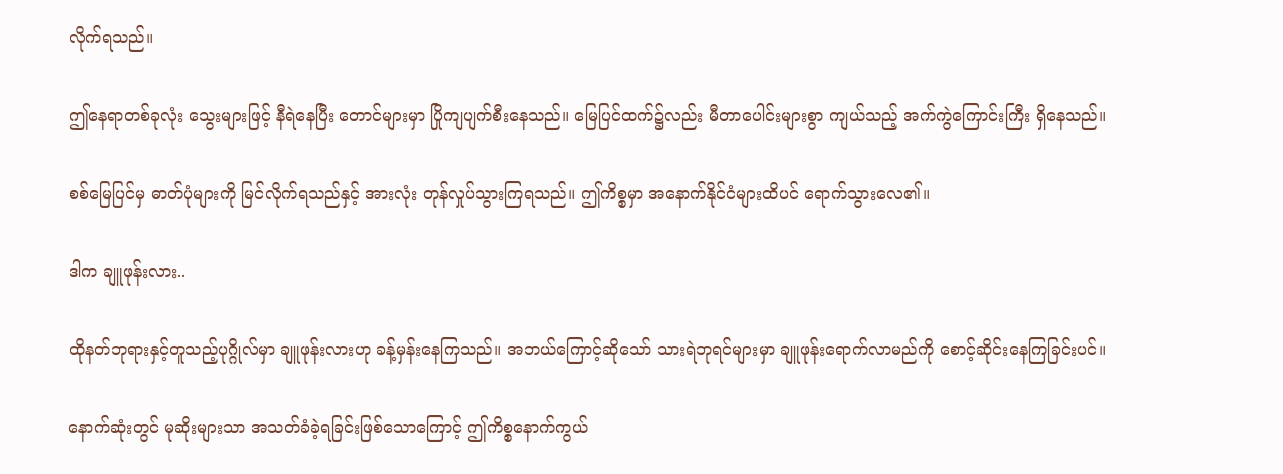လိုက်ရသည်။

ဤနေရာတစ်ခုလုံး သွေးများဖြင့် နီရဲနေပြီး တောင်များမှာ ပြိုကျပျက်စီးနေသည်။ မြေပြင်ထက်၌လည်း မီတာပေါင်းများစွာ ကျယ်သည့် အက်ကွဲကြောင်းကြီး ရှိနေသည်။

စစ်မြေပြင်မှ ဓာတ်ပုံများကို မြင်လိုက်ရသည်နှင့် အားလုံး တုန်လှုပ်သွားကြရသည်။ ဤကိစ္စမှာ အနောက်နိုင်ငံများထိပင် ရောက်သွားလေ၏။

ဒါက ချူဖုန်းလား..

ထိုနတ်ဘုရားနှင့်တူသည့်ပုဂ္ဂိုလ်မှာ ချူဖုန်းလားဟု ခန့်မှန်းနေကြသည်။ အဘယ်ကြောင့်ဆိုသော် သားရဲဘုရင်များမှာ ချူဖုန်းရောက်လာမည်ကို စောင့်ဆိုင်းနေကြခြင်းပင်။

နောက်ဆုံးတွင် မုဆိုးများသာ အသတ်ခံခဲ့ရခြင်းဖြစ်သောကြောင့် ဤကိစ္စနောက်ကွယ်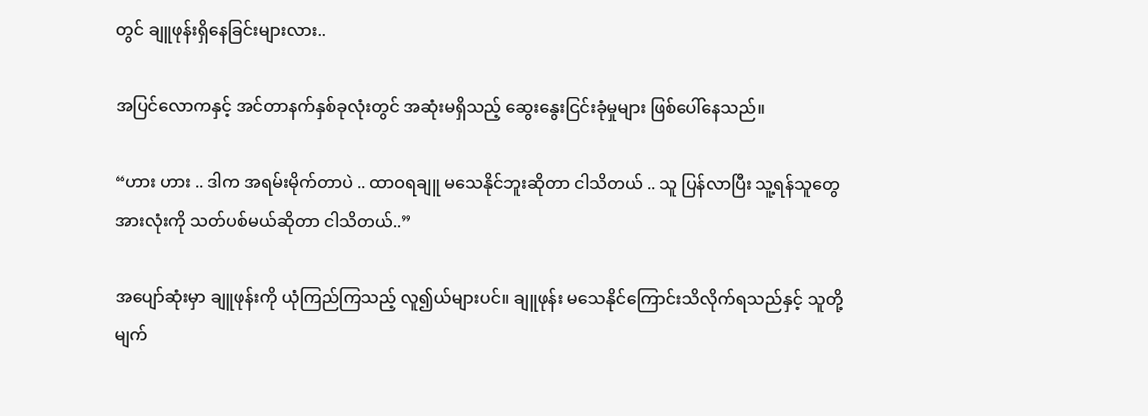တွင် ချူဖုန်းရှိနေခြင်းများလား..

အပြင်လောကနှင့် အင်တာနက်နှစ်ခုလုံးတွင် အဆုံးမရှိသည့် ဆွေးနွေးငြင်းခုံမှုများ ဖြစ်ပေါ်နေသည်။

“ဟား ဟား .. ဒါက အရမ်းမိုက်တာပဲ .. ထာဝရချူ မသေနိုင်ဘူးဆိုတာ ငါသိတယ် .. သူ ပြန်လာပြီး သူ့ရန်သူတွေအားလုံးကို သတ်ပစ်မယ်ဆိုတာ ငါသိတယ်..”

အပျော်ဆုံးမှာ ချူဖုန်းကို ယုံကြည်ကြသည့် လူ၍ယ်များပင်။ ချူဖုန်း မသေနိုင်ကြောင်းသိလိုက်ရသည်နှင့် သူတို့ မျက်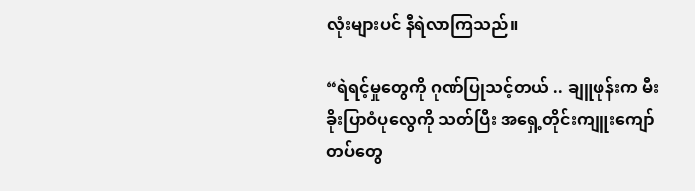လုံးများပင် နီရဲလာကြသည်။

“ရဲရင့်မှုတွေကို ဂုဏ်ပြုသင့်တယ် .. ချူဖုန်းက မီးခိုးပြာဝံပုလွေကို သတ်ပြီး အရှေ့တိုင်းကျူးကျော်တပ်တွေ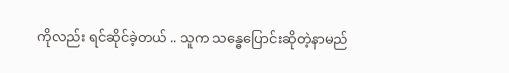ကိုလည်း ရင်ဆိုင်ခဲ့တယ် .. သူက သန္ဓေပြောင်းဆိုတဲ့နာမည်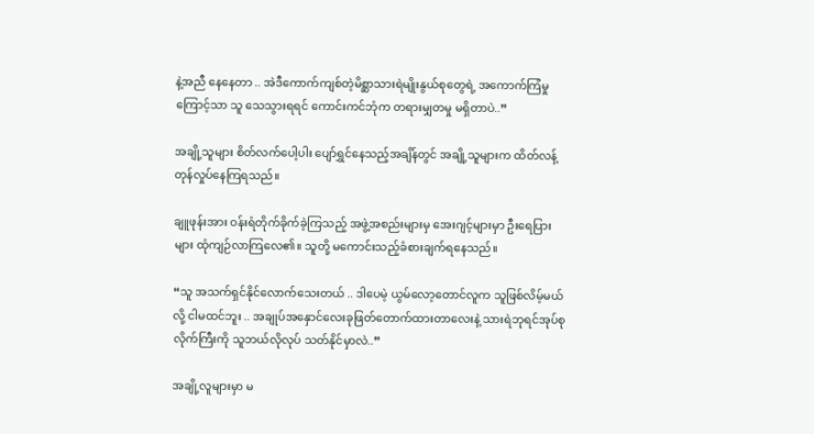နဲ့အညီ နေနေတာ .. အဲဒီကောက်ကျစ်တဲ့မိစ္ဆာသားရဲမျိုးနွယ်စုတွေရဲ့ အကောက်ကြံမှုကြောင့်သာ သူ သေသွားရရင် ကောင်းကင်ဘုံက တရားမျှတမှု မရှိတာပဲ..”

အချို့သူများ စိတ်လက်ပေါ့ပါး ပျော်ရွှင်နေသည့်အချိန်တွင် အချို့သူများက ထိတ်လန့်တုန်လှုပ်နေကြရသည်။

ချူဖုန်းအား ဝန်းရံတိုက်ခိုက်ခဲ့ကြသည့် အဖွဲ့အစည်းများမှ အေးဂျင့်များမှာ ဦးရေပြားများ ထုံကျဉ်လာကြလေ၏။ သူတို့ မကောင်းသည့်ခံစားချက်ရနေသည်။

“သူ အသက်ရှင်နိုင်လောက်သေးတယ် .. ဒါပေမဲ့ ယွမ်လော့တောင်လူက သူဖြစ်လိမ့်မယ်လို့ ငါမထင်ဘူး .. အချုပ်အနှောင်လေးခုဖြတ်တောက်ထားတာလေးနဲ့ သားရဲဘုရင်အုပ်စုလိုက်ကြီးကို သူဘယ်လိုလုပ် သတ်နိုင်မှာလဲ..”

အချို့လူများမှာ မ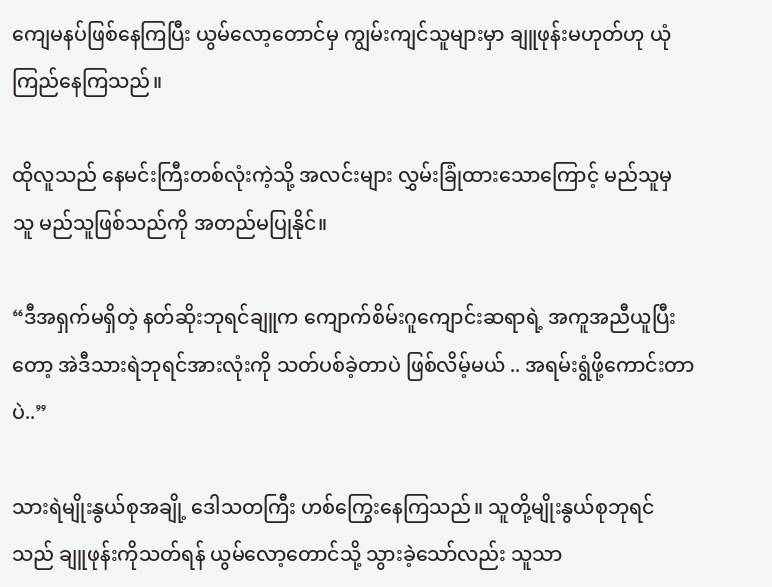ကျေမနပ်ဖြစ်နေကြပြီး ယွမ်လော့တောင်မှ ကျွမ်းကျင်သူများမှာ ချူဖုန်းမဟုတ်ဟု ယုံကြည်နေကြသည်။

ထိုလူသည် နေမင်းကြီးတစ်လုံးကဲ့သို့ အလင်းများ လွှမ်းခြုံထားသောကြောင့် မည်သူမှ သူ မည်သူဖြစ်သည်ကို အတည်မပြုနိုင်။

“ဒီအရှက်မရှိတဲ့ နတ်ဆိုးဘုရင်ချူက ကျောက်စိမ်းဂူကျောင်းဆရာရဲ့ အကူအညီယူပြီးတော့ အဲဒီသားရဲဘုရင်အားလုံးကို သတ်ပစ်ခဲ့တာပဲ ဖြစ်လိမ့်မယ် .. အရမ်းရွံဖို့ကောင်းတာပဲ..”

သားရဲမျိုးနွယ်စုအချို့ ဒေါသတကြီး ဟစ်ကြွေးနေကြသည်။ သူတို့မျိုးနွယ်စုဘုရင်သည် ချူဖုန်းကိုသတ်ရန် ယွမ်လော့တောင်သို့ သွားခဲ့သော်လည်း သူသာ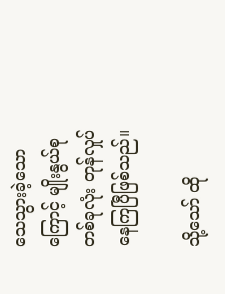သေသွားခဲ့သောကြောင့် မျိုးနွယ်စုတစ်ခုလုံး တုန်လှုပ်နေကြပြီဖြစ်သည်။

သို့သော် ထို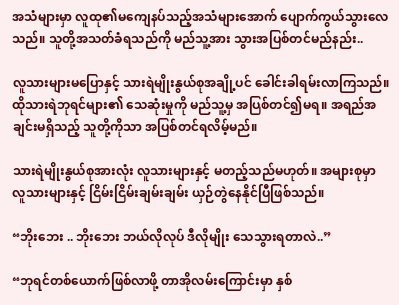အသံများမှာ လူထု၏မကျေနပ်သည့်အသံများအောက် ပျောက်ကွယ်သွားလေသည်။ သူတို့အသတ်ခံရသည်ကို မည်သူ့အား သွားအပြစ်တင်မည်နည်း..

လူသားများမပြောနှင့် သားရဲမျိုးနွယ်စုအချို့ပင် ခေါင်းခါရမ်းလာကြသည်။ ထိုသားရဲဘုရင်များ၏ သေဆုံးမှုကို မည်သူ့မှ အပြစ်တင်၍မရ။ အရည်အချင်းမရှိသည့် သူတို့ကိုသာ အပြစ်တင်ရလိမ့်မည်။

သားရဲမျိုးနွယ်စုအားလုံး လူသားများနှင့် မတည့်သည်မဟုတ်။ အများစုမှာ လူသားများနှင့် ငြိမ်းငြိမ်းချမ်းချမ်း ယှဉ်တွဲနေနိုင်ပြီဖြစ်သည်။

“ဘိုးဘေး .. ဘိုးဘေး ဘယ်လိုလုပ် ဒီလိုမျိုး သေသွားရတာလဲ..”

“ဘုရင်တစ်ယောက်ဖြစ်လာဖို့ တာအိုလမ်းကြောင်းမှာ နှစ်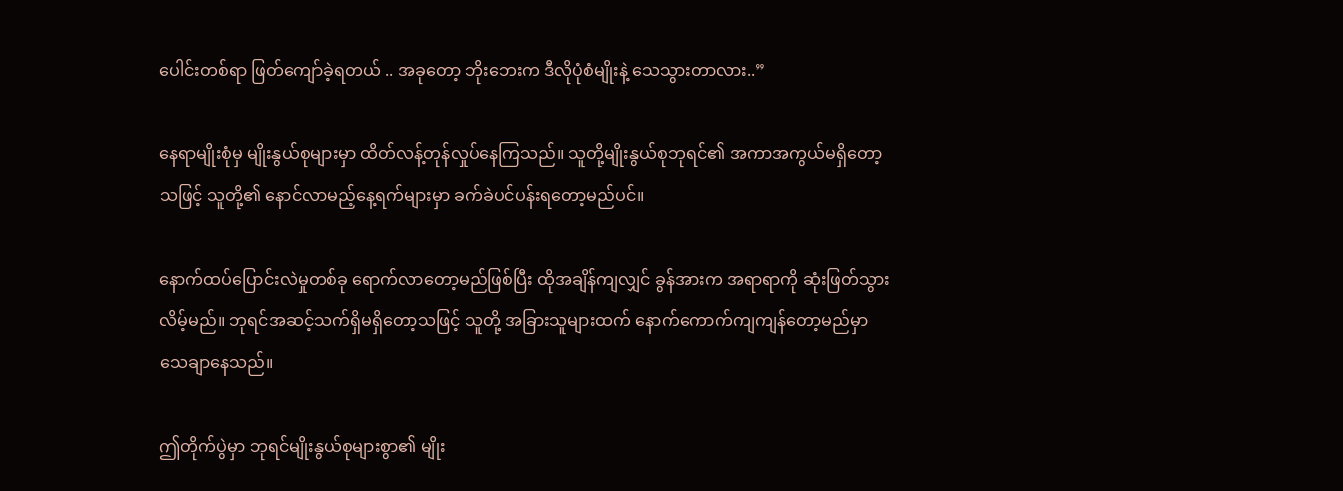ပေါင်းတစ်ရာ ဖြတ်ကျော်ခဲ့ရတယ် .. အခုတော့ ဘိုးဘေးက ဒီလိုပုံစံမျိုးနဲ့ သေသွားတာလား..”

နေရာမျိုးစုံမှ မျိုးနွယ်စုများမှာ ထိတ်လန့်တုန်လှုပ်နေကြသည်။ သူတို့မျိုးနွယ်စုဘုရင်၏ အကာအကွယ်မရှိတော့သဖြင့် သူတို့၏ နောင်လာမည့်နေ့ရက်များမှာ ခက်ခဲပင်ပန်းရတော့မည်ပင်။

နောက်ထပ်ပြောင်းလဲမှုတစ်ခု ရောက်လာတော့မည်ဖြစ်ပြီး ထိုအချိန်ကျလျှင် ခွန်အားက အရာရာကို ဆုံးဖြတ်သွားလိမ့်မည်။ ဘုရင်အဆင့်သက်ရှိမရှိတော့သဖြင့် သူတို့ အခြားသူများထက် နောက်ကောက်ကျကျန်တော့မည်မှာ သေချာနေသည်။

ဤတိုက်ပွဲမှာ ဘုရင်မျိုးနွယ်စုများစွာ၏ မျိုး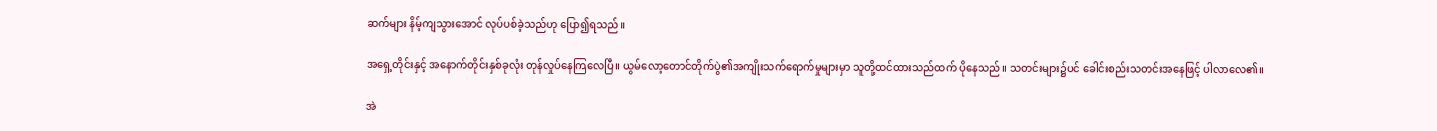ဆက်များ နိမ့်ကျသွားအောင် လုပ်ပစ်ခဲ့သည်ဟု ပြော၍ရသည်။

အရှေ့တိုင်းနှင့် အနောက်တိုင်းနှစ်ခုလုံး တုန်လှုပ်နေကြလေပြီ။ ယွမ်လော့တောင်တိုက်ပွဲ၏အကျိုးသက်ရောက်မှုများမှာ သူတို့ထင်ထားသည်ထက် ပိုနေသည်။ သတင်းများ၌ပင် ခေါင်းစည်းသတင်းအနေဖြင့် ပါလာလေ၏။

အဲ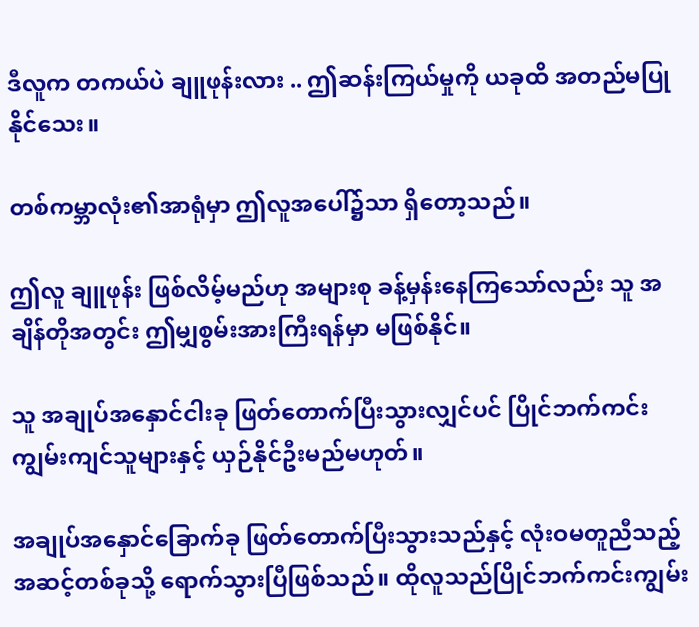ဒီလူက တကယ်ပဲ ချူဖုန်းလား .. ဤဆန်းကြယ်မှုကို ယခုထိ အတည်မပြုနိုင်သေး။

တစ်ကမ္ဘာလုံး၏အာရုံမှာ ဤလူအပေါ်၌သာ ရှိတော့သည်။

ဤလူ ချူဖုန်း ဖြစ်လိမ့်မည်ဟု အများစု ခန့်မှန်းနေကြသော်လည်း သူ အချိန်တိုအတွင်း ဤမျှစွမ်းအားကြီးရန်မှာ မဖြစ်နိုင်။

သူ အချုပ်အနှောင်ငါးခု ဖြတ်တောက်ပြီးသွားလျှင်ပင် ပြိုင်ဘက်ကင်းကျွမ်းကျင်သူများနှင့် ယှဉ်နိုင်ဦးမည်မဟုတ်။

အချုပ်အနှောင်ခြောက်ခု ဖြတ်တောက်ပြီးသွားသည်နှင့် လုံးဝမတူညီသည့်အဆင့်တစ်ခုသို့ ရောက်သွားပြီဖြစ်သည်။ ထိုလူသည်ပြိုင်ဘက်ကင်းကျွမ်း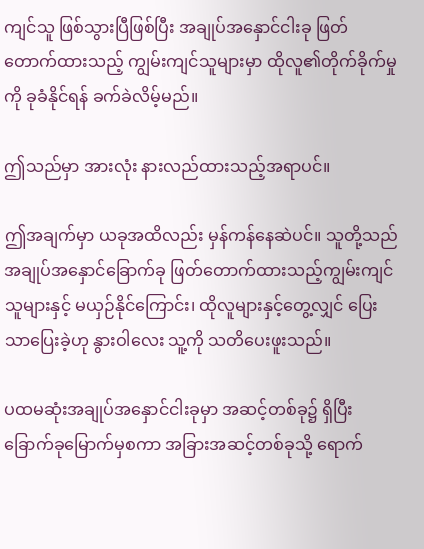ကျင်သူ ဖြစ်သွားပြီဖြစ်ပြီး အချုပ်အနှောင်ငါးခု ဖြတ်တောက်ထားသည့် ကျွမ်းကျင်သူများမှာ ထိုလူ၏တိုက်ခိုက်မှုကို ခုခံနိုင်ရန် ခက်ခဲလိမ့်မည်။

ဤသည်မှာ အားလုံး နားလည်ထားသည့်အရာပင်။

ဤအချက်မှာ ယခုအထိလည်း မှန်ကန်နေဆဲပင်။ သူတို့သည် အချုပ်အနှောင်ခြောက်ခု ဖြတ်တောက်ထားသည့်ကျွမ်းကျင်သူများနှင့် မယှဉ်နိုင်ကြောင်း၊ ထိုလူများနှင့်တွေ့လျှင် ပြေးသာပြေးခဲ့ဟု နွားဝါလေး သူ့ကို သတိပေးဖူးသည်။

ပထမဆုံးအချုပ်အနှောင်ငါးခုမှာ အဆင့်တစ်ခု၌ ရှိပြီး ခြောက်ခုမြောက်မှစကာ အခြားအဆင့်တစ်ခုသို့ ရောက်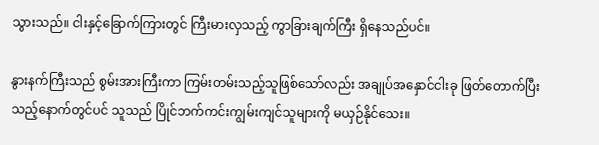သွားသည်။ ငါးနှင့်ခြောက်ကြားတွင် ကြီးမားလှသည့် ကွာခြားချက်ကြီး ရှိနေသည်ပင်။

နွားနက်ကြီးသည် စွမ်းအားကြီးကာ ကြမ်းတမ်းသည့်သူဖြစ်သော်လည်း အချုပ်အနှောင်ငါးခု ဖြတ်တောက်ပြီးသည့်နောက်တွင်ပင် သူသည် ပြိုင်ဘက်ကင်းကျွမ်းကျင်သူများကို မယှဉ်နိုင်သေး။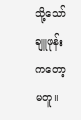သို့သော် ချူဖုန်းကတော့မတူ။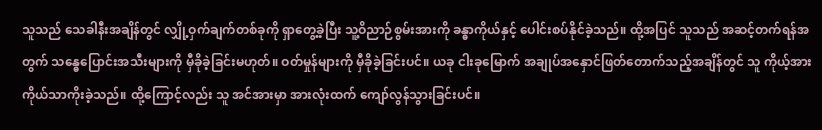သူသည် သေခါနီးအချိန်တွင် လျှို့ဝှက်ချက်တစ်ခုကို ရှာတွေ့ခဲ့ပြီး သူ့ဝိညာဉ်စွမ်းအားကို ခန္ဓာကိုယ်နှင့် ပေါင်းစပ်နိုင်ခဲ့သည်။ ထို့အပြင် သူသည် အဆင့်တက်ရန်အတွက် သန္ဓေပြောင်းအသီးများကို မှီခိုခဲ့ခြင်းမဟုတ်။ ဝတ်မှုန်များကို မှီခိုခဲ့ခြင်းပင်။ ယခု ငါးခုမြောက် အချုပ်အနှောင်ဖြတ်တောက်သည့်အချိန်တွင် သူ ကိုယ့်အားကိုယ်သာကိုးခဲ့သည်။ ထို့ကြောင့်လည်း သူ အင်အားမှာ အားလုံးထက် ကျော်လွန်သွားခြင်းပင်။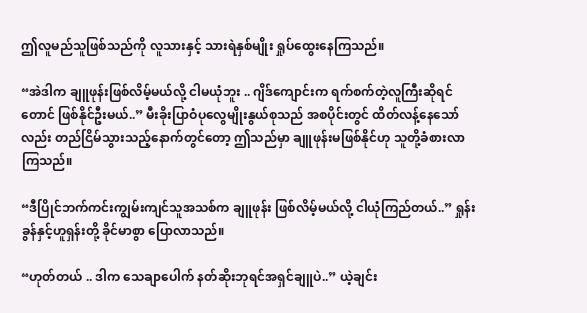ဤလူမည်သူဖြစ်သည်ကို လူသားနှင့် သားရဲနှစ်မျိုး ရှုပ်ထွေးနေကြသည်။

“အဲဒါက ချူဖုန်းဖြစ်လိမ့်မယ်လို့ ငါမယုံဘူး .. ဂျိဒ်ကျောင်းက ရက်စက်တဲ့လူကြီးဆိုရင်တောင် ဖြစ်နိုင်ဦးမယ်..” မီးခိုးပြာဝံပုလွေမျိုးနွယ်စုသည် အစပိုင်းတွင် ထိတ်လန့်နေသော်လည်း တည်ငြိမ်သွားသည့်နောက်တွင်တော့ ဤသည်မှာ ချူဖုန်းမဖြစ်နိုင်ဟု သူတို့ခံစားလာကြသည်။

“ဒီပြိုင်ဘက်ကင်းကျွမ်းကျင်သူအသစ်က ချူဖုန်း ဖြစ်လိမ့်မယ်လို့ ငါယုံကြည်တယ်..” ရှုန်းခွန်နှင့်ဟူရှန်းတို့ ခိုင်မာစွာ ပြောလာသည်။

“ဟုတ်တယ် .. ဒါက သေချာပေါက် နတ်ဆိုးဘုရင်အရှင်ချူပဲ..” ယဲ့ချင်း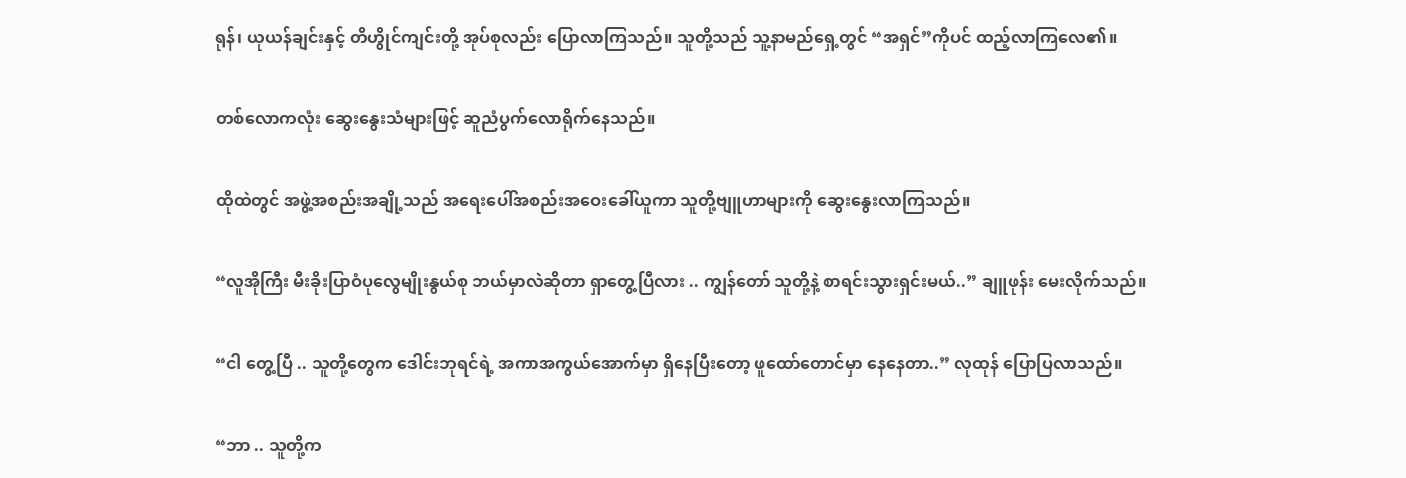ရုန်၊ ယုယန်ချင်းနှင့် တိဟွိုင်ကျင်းတို့ အုပ်စုလည်း ပြောလာကြသည်။ သူတို့သည် သူ့နာမည်ရှေ့တွင် “အရှင်”ကိုပင် ထည့်လာကြလေ၏။

တစ်လောကလုံး ဆွေးနွေးသံများဖြင့် ဆူညံပွက်လောရိုက်နေသည်။

ထိုထဲတွင် အဖွဲ့အစည်းအချို့သည် အရေးပေါ်အစည်းအဝေးခေါ်ယူကာ သူတို့ဗျူဟာများကို ဆွေးနွေးလာကြသည်။

“လူအိုကြီး မီးခိုးပြာဝံပုလွေမျိုးနွယ်စု ဘယ်မှာလဲဆိုတာ ရှာတွေ့ပြီလား .. ကျွန်တော် သူတို့နဲ့ စာရင်းသွားရှင်းမယ်..” ချူဖုန်း မေးလိုက်သည်။

“ငါ တွေ့ပြီ .. သူတို့တွေက ဒေါင်းဘုရင်ရဲ့ အကာအကွယ်အောက်မှာ ရှိနေပြီးတော့ ဖူထော်တောင်မှာ နေနေတာ..” လုထုန် ပြောပြလာသည်။

“ဘာ .. သူတို့က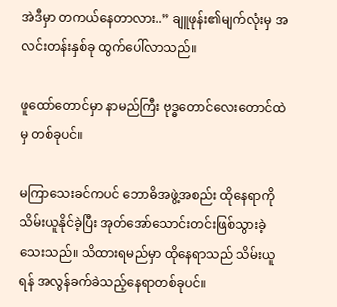အဲဒီမှာ တကယ်နေတာလား..” ချူဖုန်း၏မျက်လုံးမှ အလင်းတန်းနှစ်ခု ထွက်ပေါ်လာသည်။

ဖူထော်တောင်မှာ နာမည်ကြီး ဗုဒ္ဓတောင်လေးတောင်ထဲမှ တစ်ခုပင်။

မကြာသေးခင်ကပင် ဘောဓိအဖွဲ့အစည်း ထိုနေရာကို သိမ်းယူနိုင်ခဲ့ပြီး အုတ်အော်သောင်းတင်းဖြစ်သွားခဲ့သေးသည်။ သိထားရမည်မှာ ထိုနေရာသည် သိမ်းယူရန် အလွန်ခက်ခဲသည့်နေရာတစ်ခုပင်။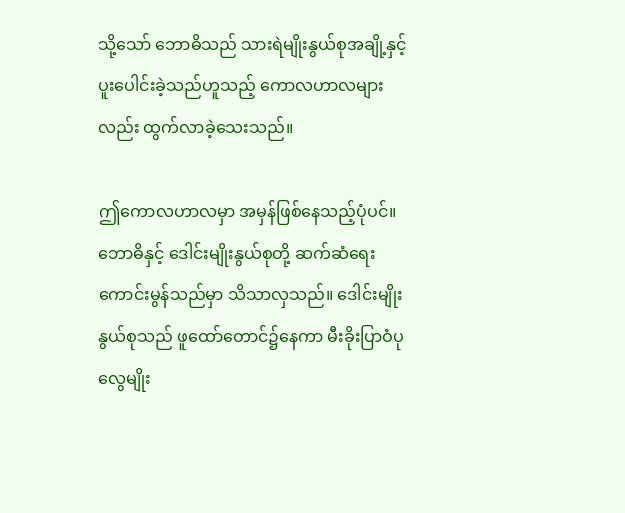သို့သော် ဘောဓိသည် သားရဲမျိုးနွယ်စုအချို့နှင့် ပူးပေါင်းခဲ့သည်ဟူသည့် ကောလဟာလများလည်း ထွက်လာခဲ့သေးသည်။

ဤကောလဟာလမှာ အမှန်ဖြစ်နေသည့်ပုံပင်။ ဘောဓိနှင့် ဒေါင်းမျိုးနွယ်စုတို့ ဆက်ဆံရေးကောင်းမွန်သည်မှာ သိသာလှသည်။ ဒေါင်းမျိုးနွယ်စုသည် ဖူထော်တောင်၌နေကာ မီးခိုးပြာဝံပုလွေမျိုး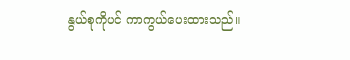နွယ်စုကိုပင် ကာကွယ်ပေးထားသည်။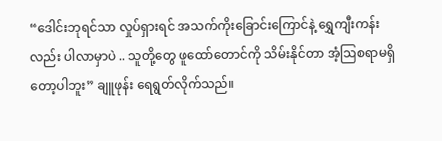“ဒေါင်းဘုရင်သာ လှုပ်ရှားရင် အသက်ကိုးခြောင်းကြောင်နဲ့ ရွှေကျီးကန်းလည်း ပါလာမှာပဲ .. သူတို့တွေ ဖူထော်တောင်ကို သိမ်းနိုင်တာ အံ့ဩစရာမရှိတော့ပါဘူး” ချူဖုန်း ရေရွတ်လိုက်သည်။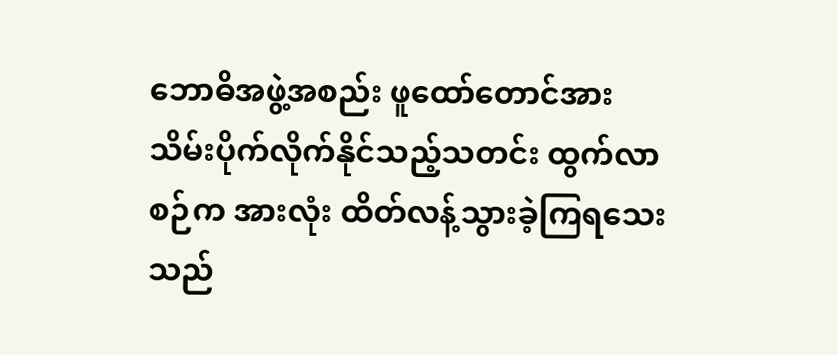ဘောဓိအဖွဲ့အစည်း ဖူထော်တောင်အား သိမ်းပိုက်လိုက်နိုင်သည့်သတင်း ထွက်လာစဉ်က အားလုံး ထိတ်လန့်သွားခဲ့ကြရသေးသည်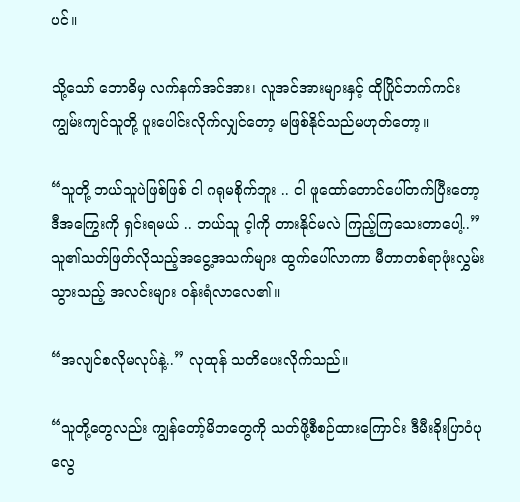ပင်။

သို့သော် ဘောဓိမှ လက်နက်အင်အား၊ လူအင်အားများနှင့် ထိုပြိုင်ဘက်ကင်းကျွမ်းကျင်သူတို့ ပူးပေါင်းလိုက်လျှင်တော့ မဖြစ်နိုင်သည်မဟုတ်တော့။

“သူတို့ ဘယ်သူပဲဖြစ်ဖြစ် ငါ ဂရုမစိုက်ဘူး .. ငါ ဖူထော်တောင်ပေါ်တက်ပြီးတော့ ဒီအကြွေးကို ရှင်းရမယ် .. ဘယ်သူ င့ါကို တားနိုင်မလဲ ကြည့်ကြသေးတာပေါ့..” သူ၏သတ်ဖြတ်လိုသည့်အငွေ့အသက်များ ထွက်ပေါ်လာကာ မီတာတစ်ရာဖုံးလွှမ်းသွားသည့် အလင်းများ ဝန်းရံလာလေ၏။

“အလျင်စလိုမလုပ်နဲ့..” လုထုန် သတိပေးလိုက်သည်။

“သူတို့တွေလည်း ကျွန်တော့်မိဘတွေကို သတ်ဖို့စီစဉ်ထားကြောင်း ဒီမီးခိုးပြာဝံပုလွေ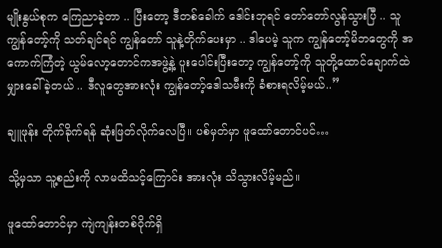မျိုးနွယ်စုက ကြေညာခဲ့တာ .. ပြီးတော့ ဒီတစ်ခေါက် ဒေါင်းဘုရင် တော်တော်လွန်သွားပြီ .. သူ ကျွန်တော့်ကို သတ်ချင်ရင် ကျွန်တော် သူနဲ့တိုက်ပေးမှာ .. ဒါပေမဲ့ သူက ကျွန်တော့်မိဘတွေကို အကောက်ကြံတဲ့ ယွမ်လော့တောင်ကအဖွဲ့နဲ့ ပူးပေါင်းပြီးတော့ ကျွန်တော့်ကို သူတို့ထောင်ချောက်ထဲ မျှားခေါ်ခဲ့တယ် .. ဒီလူတွေအားလုံး ကျွန်တော့်ဒေါသမီးကို ခံစားရလိမ့်မယ်..”

ချူဖုန်း တိုက်ခိုက်ရန် ဆုံးဖြတ်လိုက်လေပြီ။ ပစ်မှတ်မှာ ဖူထော်တောင်ပင်…

သို့မှသာ သူ့စည်းကို လာမထိသင့်ကြောင်း အားလုံး သိသွားလိမ့်မည်။

ဖူထော်တောင်မှာ ကျဲကျန်းတစ်ဝိုက်ရှိ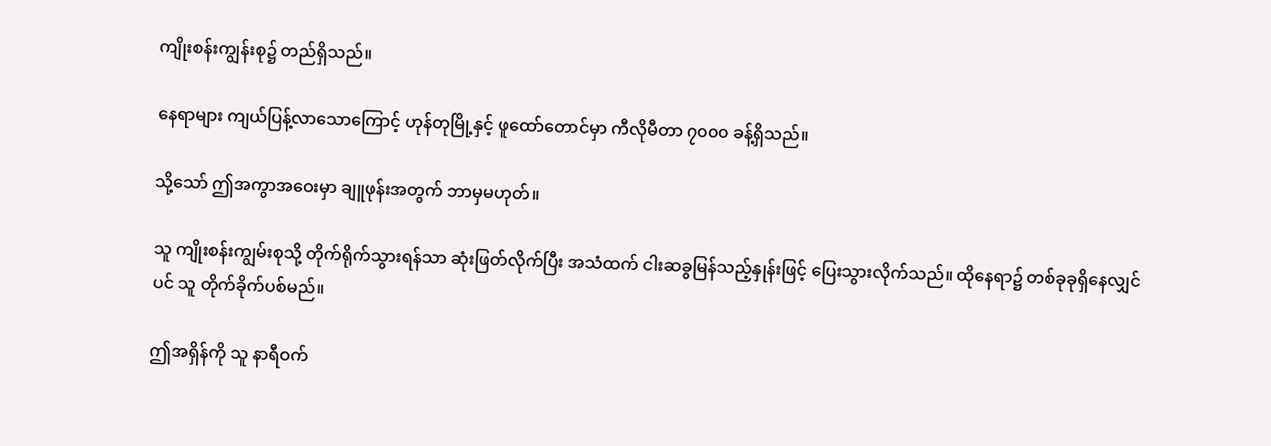ကျိုးစန်းကျွန်းစု၌ တည်ရှိသည်။

နေရာများ ကျယ်ပြန့်လာသောကြောင့် ဟုန်တုမြို့နှင့် ဖူထော်တောင်မှာ ကီလိုမီတာ ၇၀၀၀ ခန့်ရှိသည်။

သို့သော် ဤအကွာအဝေးမှာ ချူဖုန်းအတွက် ဘာမှမဟုတ်။

သူ ကျိုးစန်းကျွမ်းစုသို့ တိုက်ရိုက်သွားရန်သာ ဆုံးဖြတ်လိုက်ပြီး အသံထက် ငါးဆခွမြန်သည့်နှုန်းဖြင့် ပြေးသွားလိုက်သည်။ ထိုနေရာ၌ တစ်ခုခုရှိနေလျှင်ပင် သူ တိုက်ခိုက်ပစ်မည်။

ဤအရှိန်ကို သူ နာရီဝက်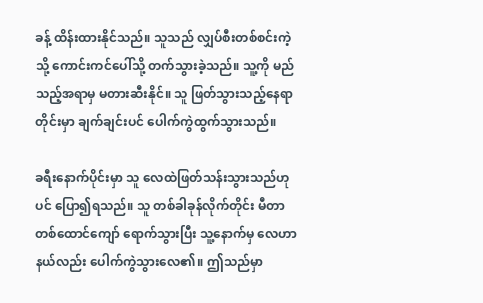ခန့် ထိန်းထားနိုင်သည်။ သူသည် လျှပ်စီးတစ်စင်းကဲ့သို့ ကောင်းကင်ပေါ်သို့ တက်သွားခဲ့သည်။ သူ့ကို မည်သည့်အရာမှ မတားဆီးနိုင်။ သူ ဖြတ်သွားသည့်နေရာတိုင်းမှာ ချက်ချင်းပင် ပေါက်ကွဲထွက်သွားသည်။

ခရီးနောက်ပိုင်းမှာ သူ လေထဲဖြတ်သန်းသွားသည်ဟုပင် ပြော၍ရသည်။ သူ တစ်ခါခုန်လိုက်တိုင်း မီတာ တစ်ထောင်ကျော် ရောက်သွားပြီး သူ့နောက်မှ လေဟာနယ်လည်း ပေါက်ကွဲသွားလေ၏။ ဤသည်မှာ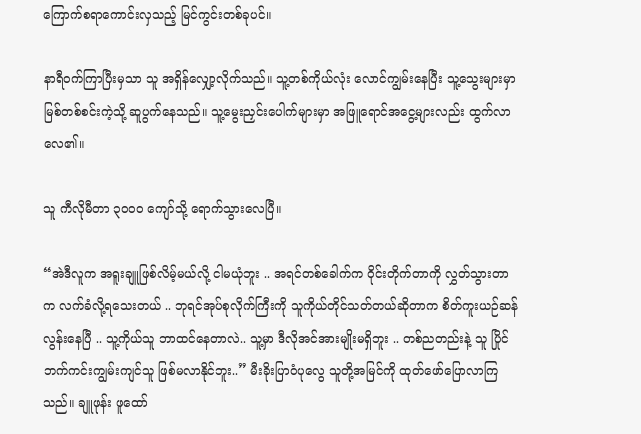ကြောက်စရာကောင်းလှသည့် မြင်ကွင်းတစ်ခုပင်။

နာရီဝက်ကြာပြီးမှသာ သူ အရှိန်လျှော့လိုက်သည်။ သူ့တစ်ကိုယ်လုံး လောင်ကျွမ်းနေပြီး သူ့သွေးများမှာ မြစ်တစ်စင်းကဲ့သို့ ဆူပွက်နေသည်။ သူ့မွေးညှင်းပေါက်များမှာ အဖြူရောင်အငွေ့များလည်း ထွက်လာလေ၏။

သူ ကီလိုမီတာ ၃၀၀၀ ကျော်သို့ ရောက်သွားလေပြီ။

“အဲဒီလူက အရူးချူဖြစ်လိမ့်မယ်လို့ ငါမယုံဘူး .. အရင်တစ်ခေါက်က ဝိုင်းတိုက်တာကို လွှတ်သွားတာက လက်ခံလို့ရသေးတယ် .. ဘုရင်အုပ်စုလိုက်ကြီးကို သူကိုယ်တိုင်သတ်တယ်ဆိုတာက စိတ်ကူးယဉ်ဆန်လွန်းနေပြီ .. သူ့ကိုယ်သူ ဘာထင်နေတာလဲ.. သူ့မှာ ဒီလိုအင်အားမျိုးမရှိဘူး .. တစ်ညတည်းနဲ့ သူ ပြိုင်ဘက်ကင်းကျွမ်းကျင်သူ ဖြစ်မလာနိုင်ဘူး..” မီးခိုးပြာဝံပုလွေ သူတို့အမြင်ကို ထုတ်ဖော်ပြောလာကြသည်။ ချူဖုန်း ဖူထော်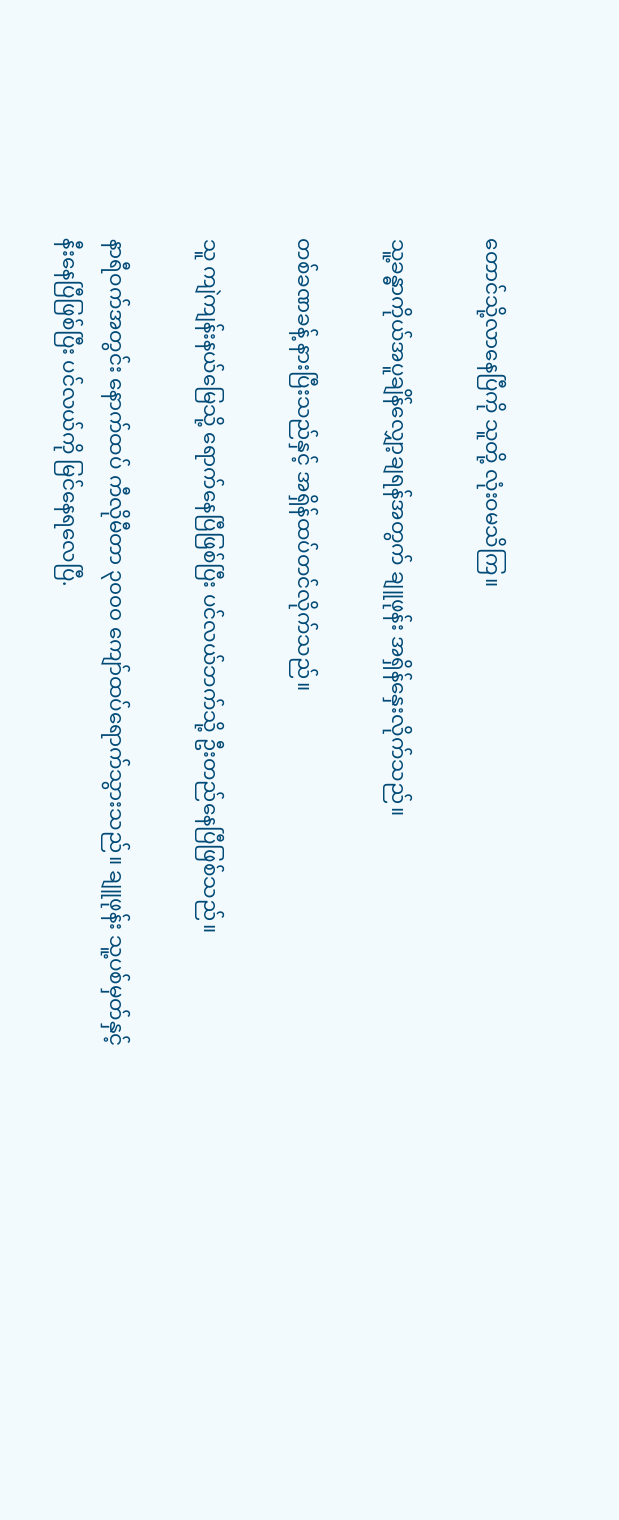တောင်သို့လာနေပြီကို သူတို့ လုံးဝမသိကြ။

သူ့ခန္ဓာကိုယ်အပူချိန်လျှော့ချရန်အတွက် ချူဖုန်း အရှိန်နှေးလိုက်သည်။

တစ်ခဏခန့် နားပြီးသည်နှင့် အရှိန်ထပ်တင်လိုက်သည်။

သူ ကျဲကျန်းနယ်မြေသို့ ရောက်နေပြီဖြစ်ပြီး ပင်လယ်ဘက်သို့ ဦးတည်နေပြီဖြစ်သည်။

နာရီဝက်အတွင်း နောက်ထပ် ကီလိုမီတာ ၃၀၀၀ ကျော်ထပ်ရောက်သွားသည်။ ချူဖုန်း သူ့ပစ်မှတ်နှင့် နီးနေပြီဖြစ်ပြီး ပင်လယ်ကို မြင်နေရလေပြီ.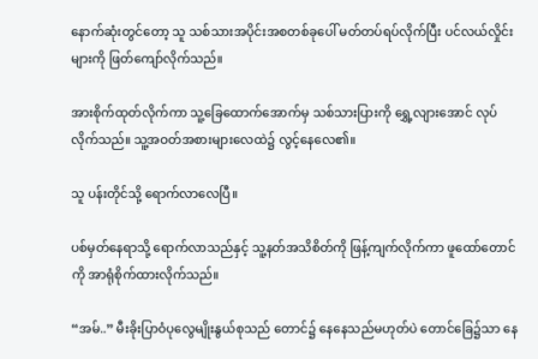နောက်ဆုံးတွင်တော့ သူ သစ်သားအပိုင်းအစတစ်ခုပေါ် မတ်တပ်ရပ်လိုက်ပြီး ပင်လယ်လှိုင်းများကို ဖြတ်ကျော်လိုက်သည်။

အားစိုက်ထုတ်လိုက်ကာ သူ့ခြေထောက်အောက်မှ သစ်သားပြားကို ရွှေ့လျားအောင် လုပ်လိုက်သည်။ သူ့အဝတ်အစားများလေထဲ၌ လွင့်နေလေ၏။

သူ ပန်းတိုင်သို့ ရောက်လာလေပြီ။

ပစ်မှတ်နေရာသို့ ရောက်လာသည်နှင့် သူ့နတ်အသိစိတ်ကို ဖြန့်ကျက်လိုက်ကာ ဖူထော်တောင်ကို အာရုံစိုက်ထားလိုက်သည်။

“အမ်..” မီးခိုးပြာဝံပုလွေမျိုးနွယ်စုသည် တောင်၌ နေနေသည်မဟုတ်ပဲ တောင်ခြေ၌သာ နေ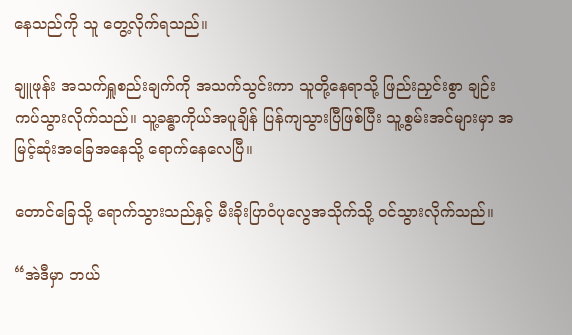နေသည်ကို သူ တွေ့လိုက်ရသည်။

ချူဖုန်း အသက်ရှူစည်းချက်ကို အသက်သွင်းကာ သူတို့နေရာသို့ ဖြည်းညှင်းစွာ ချဉ်းကပ်သွားလိုက်သည်။ သူ့ခန္ဓာကိုယ်အပူချိန် ပြန်ကျသွားပြီဖြစ်ပြီး သူ့စွမ်းအင်များမှာ အမြင့်ဆုံးအခြေအနေသို့ ရောက်နေလေပြီ။

တောင်ခြေသို့ ရောက်သွားသည်နှင့် မီးခိုးပြာဝံပုလွေအသိုက်သို့ ဝင်သွားလိုက်သည်။

“အဲဒီမှာ ဘယ်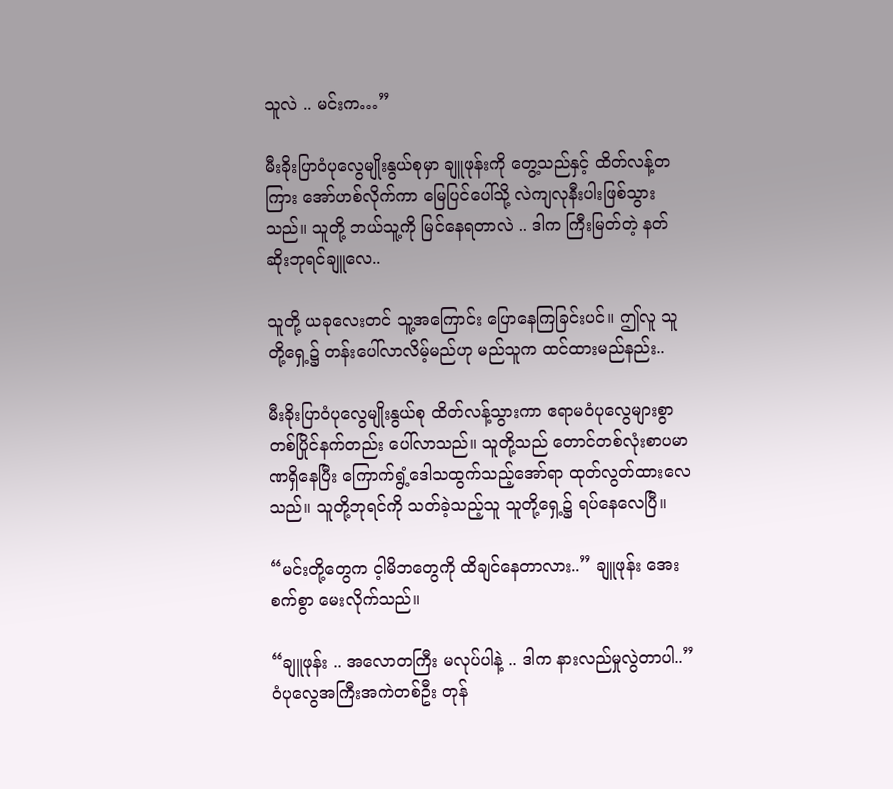သူလဲ .. မင်းက…”

မီးခိုးပြာဝံပုလွေမျိုးနွယ်စုမှာ ချူဖုန်းကို တွေ့သည်နှင့် ထိတ်လန့်တကြား အော်ဟစ်လိုက်ကာ မြေပြင်ပေါ်သို့ လဲကျလုနီးပါးဖြစ်သွားသည်။ သူတို့ ဘယ်သူ့ကို မြင်နေရတာလဲ .. ဒါက ကြီးမြတ်တဲ့ နတ်ဆိုးဘုရင်ချူလေ..

သူတို့ ယခုလေးတင် သူ့အကြောင်း ပြောနေကြခြင်းပင်။ ဤလူ သူတို့ရှေ့၌ တန်းပေါ်လာလိမ့်မည်ဟု မည်သူက ထင်ထားမည်နည်း..

မီးခိုးပြာဝံပုလွေမျိုးနွယ်စု ထိတ်လန့်သွားကာ ဧရာမဝံပုလွေများစွာ တစ်ပြိုင်နက်တည်း ပေါ်လာသည်။ သူတို့သည် တောင်တစ်လုံးစာပမာဏရှိနေပြီး ကြောက်ရွံ့ဒေါသထွက်သည့်အော်ရာ ထုတ်လွတ်ထားလေသည်။ သူတို့ဘုရင်ကို သတ်ခဲ့သည့်သူ သူတို့ရှေ့၌ ရပ်နေလေပြီ။

“မင်းတို့တွေက င့ါမိဘတွေကို ထိချင်နေတာလား..” ချူဖုန်း အေးစက်စွာ မေးလိုက်သည်။

“ချူဖုန်း .. အလောတကြီး မလုပ်ပါနဲ့ .. ဒါက နားလည်မှုလွဲတာပါ..” ဝံပုလွေအကြီးအကဲတစ်ဦး တုန်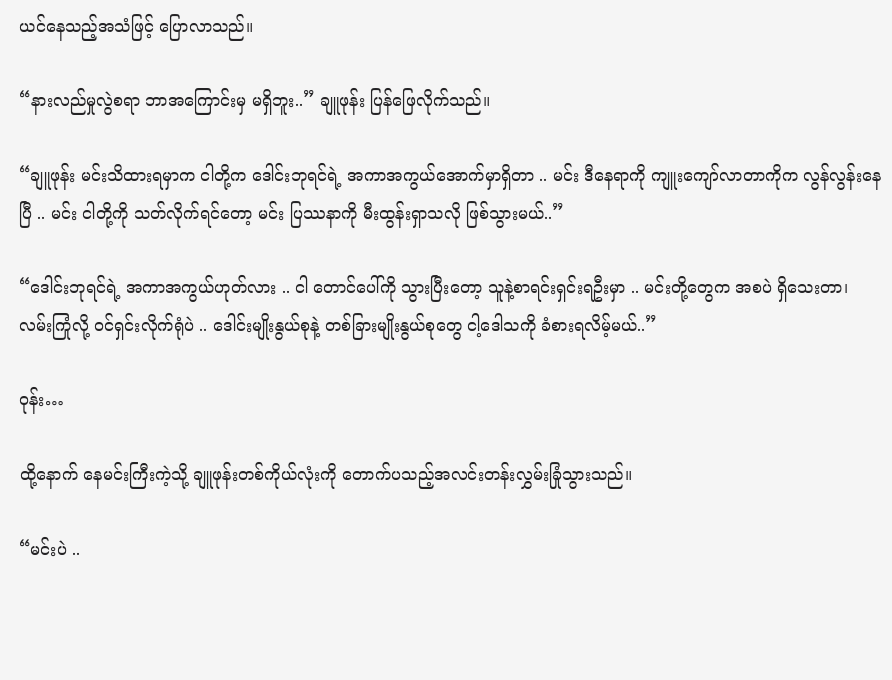ယင်နေသည့်အသံဖြင့် ပြောလာသည်။

“နားလည်မှုလွဲစရာ ဘာအကြောင်းမှ မရှိဘူး..” ချူဖုန်း ပြန်ဖြေလိုက်သည်။

“ချူဖုန်း မင်းသိထားရမှာက ငါတို့က ဒေါင်းဘုရင်ရဲ့ အကာအကွယ်အောက်မှာရှိတာ .. မင်း ဒီနေရာကို ကျူးကျော်လာတာကိုက လွန်လွန်းနေပြီ .. မင်း ငါတို့ကို သတ်လိုက်ရင်တော့ မင်း ပြဿနာကို မီးထွန်းရှာသလို ဖြစ်သွားမယ်..”

“ဒေါင်းဘုရင်ရဲ့ အကာအကွယ်ဟုတ်လား .. ငါ တောင်ပေါ်ကို သွားပြီးတော့ သူနဲ့စာရင်းရှင်းရဦးမှာ .. မင်းတို့တွေက အစပဲ ရှိသေးတာ၊ လမ်းကြုံလို့ ဝင်ရှင်းလိုက်ရုံပဲ .. ဒေါင်းမျိုးနွယ်စုနဲ့ တစ်ခြားမျိုးနွယ်စုတွေ ငါ့ဒေါသကို ခံစားရလိမ့်မယ်..”

ဝုန်း…

ထို့နောက် နေမင်းကြီးကဲ့သို့ ချူဖုန်းတစ်ကိုယ်လုံးကို တောက်ပသည့်အလင်းတန်းလွှမ်းခြုံသွားသည်။

“မင်းပဲ ..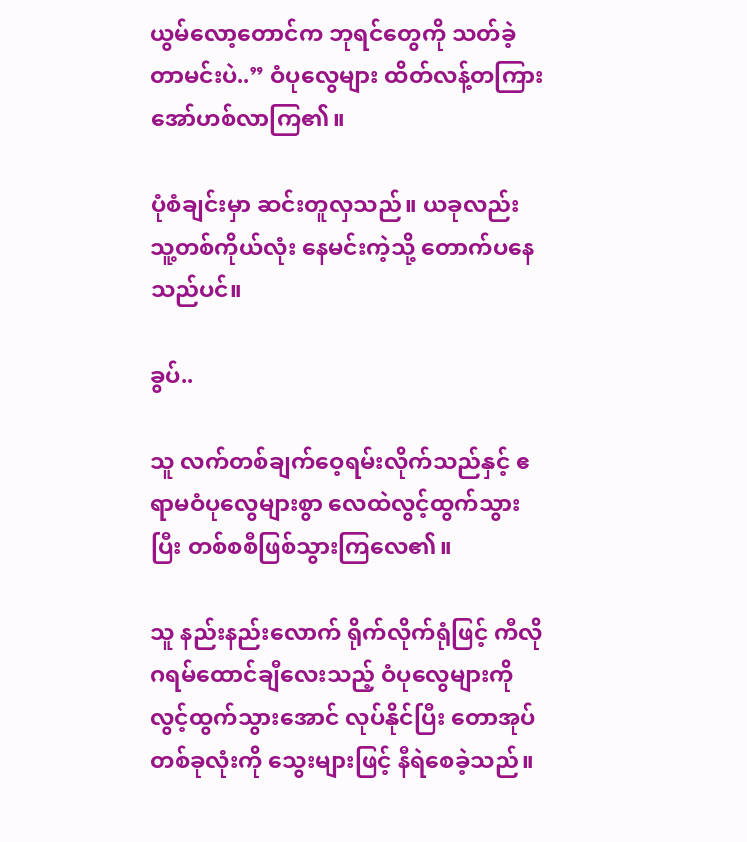ယွမ်လော့တောင်က ဘုရင်တွေကို သတ်ခဲ့တာမင်းပဲ..” ဝံပုလွေများ ထိတ်လန့်တကြား အော်ဟစ်လာကြ၏။

ပုံစံချင်းမှာ ဆင်းတူလှသည်။ ယခုလည်း သူ့တစ်ကိုယ်လုံး နေမင်းကဲ့သို့ တောက်ပနေသည်ပင်။

ခွပ်..

သူ လက်တစ်ချက်ဝေ့ရမ်းလိုက်သည်နှင့် ဧရာမဝံပုလွေများစွာ လေထဲလွင့်ထွက်သွားပြီး တစ်စစီဖြစ်သွားကြလေ၏။

သူ နည်းနည်းလောက် ရိုက်လိုက်ရုံဖြင့် ကီလိုဂရမ်ထောင်ချီလေးသည့် ဝံပုလွေများကို လွင့်ထွက်သွားအောင် လုပ်နိုင်ပြီး တောအုပ်တစ်ခုလုံးကို သွေးများဖြင့် နီရဲစေခဲ့သည်။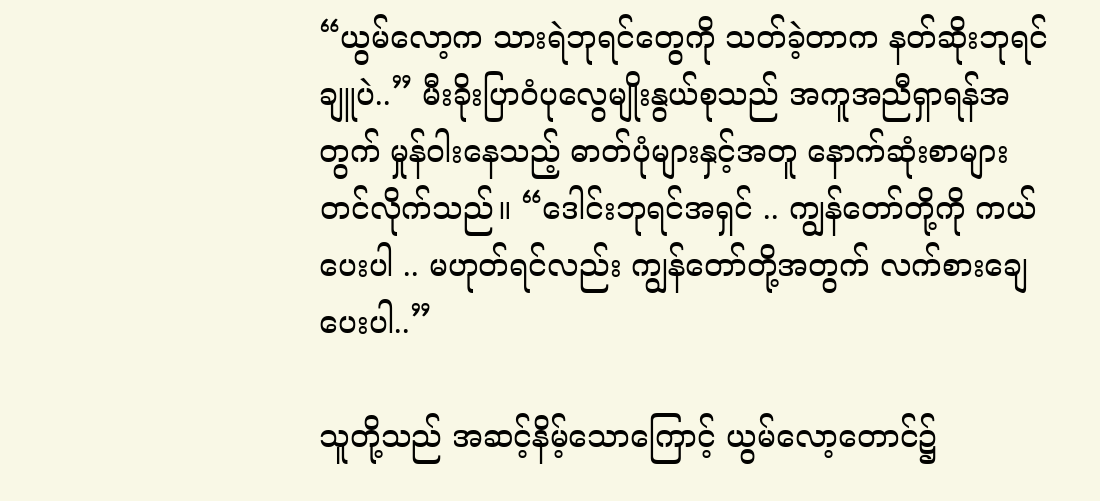“ယွမ်လော့က သားရဲဘုရင်တွေကို သတ်ခဲ့တာက နတ်ဆိုးဘုရင်ချူပဲ..” မီးခိုးပြာဝံပုလွေမျိုးနွယ်စုသည် အကူအညီရှာရန်အတွက် မှုန်ဝါးနေသည့် ဓာတ်ပုံများနှင့်အတူ နောက်ဆုံးစာများ တင်လိုက်သည်။ “ဒေါင်းဘုရင်အရှင် .. ကျွန်တော်တို့ကို ကယ်ပေးပါ .. မဟုတ်ရင်လည်း ကျွန်တော်တို့အတွက် လက်စားချေပေးပါ..”

သူတို့သည် အဆင့်နိမ့်သောကြောင့် ယွမ်လော့တောင်၌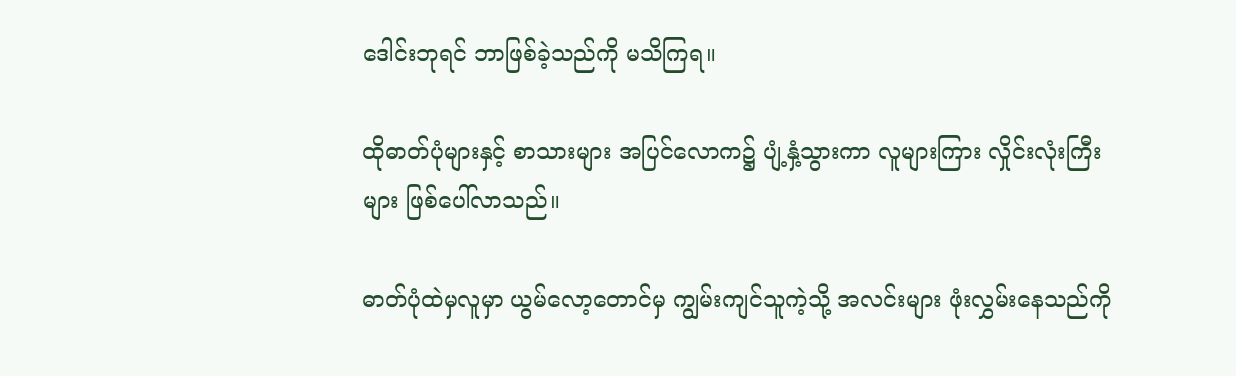ဒေါင်းဘုရင် ဘာဖြစ်ခဲ့သည်ကို မသိကြရ။

ထိုဓာတ်ပုံများနှင့် စာသားများ အပြင်လောက၌ ပျံ့နှံ့သွားကာ လူများကြား လှိုင်းလုံးကြီးများ ဖြစ်ပေါ်လာသည်။

ဓာတ်ပုံထဲမှလူမှာ ယွမ်လော့တောင်မှ ကျွမ်းကျင်သူကဲ့သို့ အလင်းများ ဖုံးလွှမ်းနေသည်ကို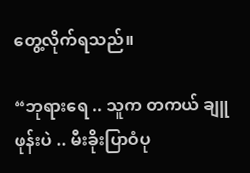တွေ့လိုက်ရသည်။

“ဘုရားရေ .. သူက တကယ် ချူဖုန်းပဲ .. မီးခိုးပြာဝံပု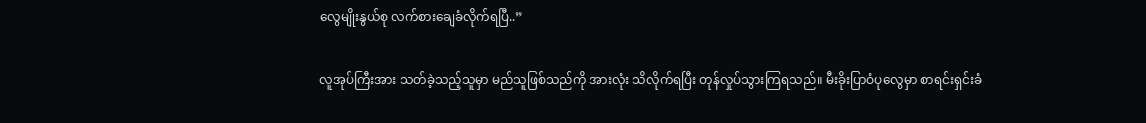လွေမျိုးနွယ်စု လက်စားချေခံလိုက်ရပြီ..”

လူအုပ်ကြီးအား သတ်ခဲ့သည့်သူမှာ မည်သူဖြစ်သည်ကို အားလုံး သိလိုက်ရပြီး တုန်လှုပ်သွားကြရသည်။ မီးခိုးပြာဝံပုလွေမှာ စာရင်းရှင်းခံ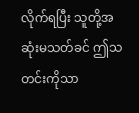လိုက်ရပြီး သူတို့အ ဆုံးမသတ်ခင် ဤသတင်းကိုသာ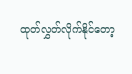ထုတ်လွှတ်လိုက်နိုင်တော့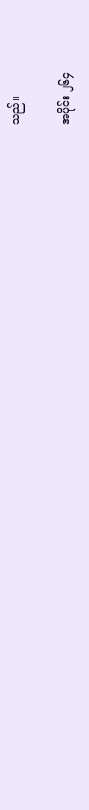သည်။

အပိုင်း ၂၆၄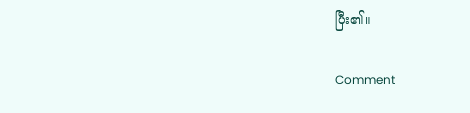ပြီး၏။

Comment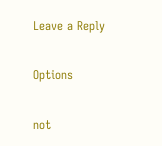Leave a Reply

Options

not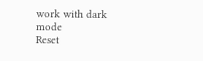work with dark mode
Reset